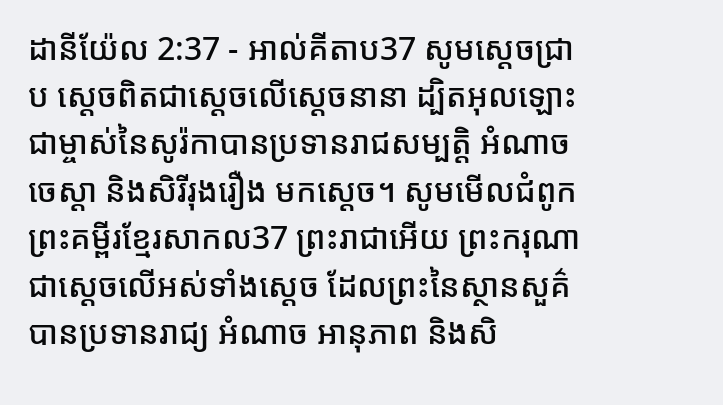ដានីយ៉ែល 2:37 - អាល់គីតាប37 សូមស្តេចជ្រាប ស្តេចពិតជាស្តេចលើស្តេចនានា ដ្បិតអុលឡោះជាម្ចាស់នៃសូរ៉កាបានប្រទានរាជសម្បត្តិ អំណាច ចេស្ដា និងសិរីរុងរឿង មកស្តេច។ សូមមើលជំពូកព្រះគម្ពីរខ្មែរសាកល37 ព្រះរាជាអើយ ព្រះករុណាជាស្ដេចលើអស់ទាំងស្ដេច ដែលព្រះនៃស្ថានសួគ៌ បានប្រទានរាជ្យ អំណាច អានុភាព និងសិ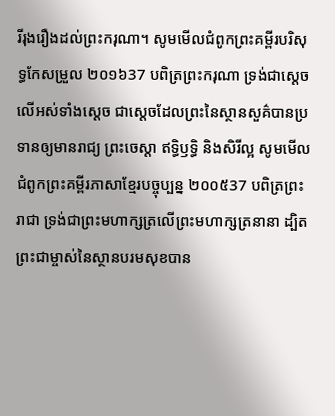រីរុងរឿងដល់ព្រះករុណា។ សូមមើលជំពូកព្រះគម្ពីរបរិសុទ្ធកែសម្រួល ២០១៦37 បពិត្រព្រះករុណា ទ្រង់ជាស្តេចលើអស់ទាំងស្តេច ជាស្តេចដែលព្រះនៃស្ថានសួគ៌បានប្រទានឲ្យមានរាជ្យ ព្រះចេស្តា ឥទ្ធិឫទ្ធិ និងសិរីល្អ សូមមើលជំពូកព្រះគម្ពីរភាសាខ្មែរបច្ចុប្បន្ន ២០០៥37 បពិត្រព្រះរាជា ទ្រង់ជាព្រះមហាក្សត្រលើព្រះមហាក្សត្រនានា ដ្បិតព្រះជាម្ចាស់នៃស្ថានបរមសុខបាន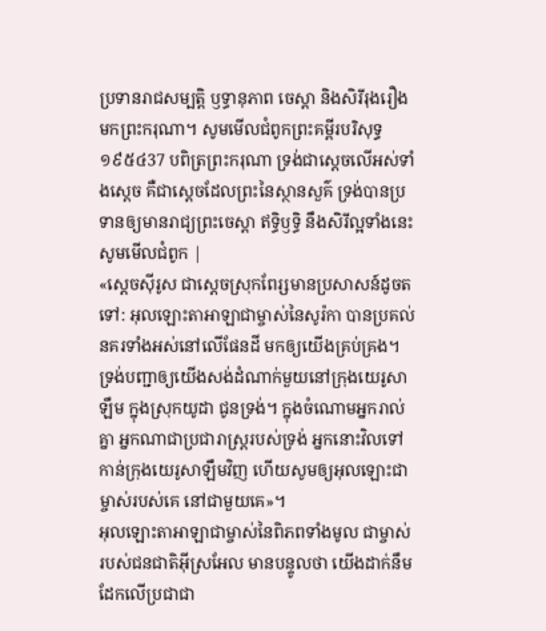ប្រទានរាជសម្បត្តិ ឫទ្ធានុភាព ចេស្ដា និងសិរីរុងរឿង មកព្រះករុណា។ សូមមើលជំពូកព្រះគម្ពីរបរិសុទ្ធ ១៩៥៤37 បពិត្រព្រះករុណា ទ្រង់ជាស្តេចលើអស់ទាំងស្តេច គឺជាស្តេចដែលព្រះនៃស្ថានសួគ៌ ទ្រង់បានប្រទានឲ្យមានរាជ្យព្រះចេស្តា ឥទ្ធិឫទ្ធិ នឹងសិរីល្អទាំងនេះ សូមមើលជំពូក |
«ស្តេចស៊ីរូស ជាស្តេចស្រុកពែរ្សមានប្រសាសន៍ដូចតទៅ: អុលឡោះតាអាឡាជាម្ចាស់នៃសូរ៉កា បានប្រគល់នគរទាំងអស់នៅលើផែនដី មកឲ្យយើងគ្រប់គ្រង។ ទ្រង់បញ្ជាឲ្យយើងសង់ដំណាក់មួយនៅក្រុងយេរូសាឡឹម ក្នុងស្រុកយូដា ជូនទ្រង់។ ក្នុងចំណោមអ្នករាល់គ្នា អ្នកណាជាប្រជារាស្ត្ររបស់ទ្រង់ អ្នកនោះវិលទៅកាន់ក្រុងយេរូសាឡឹមវិញ ហើយសូមឲ្យអុលឡោះជាម្ចាស់របស់គេ នៅជាមួយគេ»។
អុលឡោះតាអាឡាជាម្ចាស់នៃពិភពទាំងមូល ជាម្ចាស់របស់ជនជាតិអ៊ីស្រអែល មានបន្ទូលថា យើងដាក់នឹមដែកលើប្រជាជា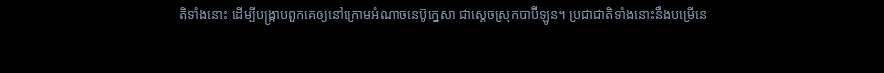តិទាំងនោះ ដើម្បីបង្ក្រាបពួកគេឲ្យនៅក្រោមអំណាចនេប៊ូក្នេសា ជាស្ដេចស្រុកបាប៊ីឡូន។ ប្រជាជាតិទាំងនោះនឹងបម្រើនេ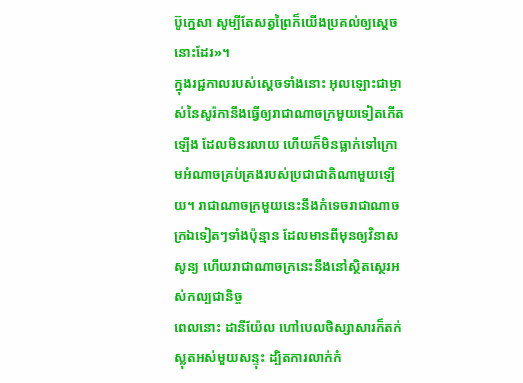ប៊ូក្នេសា សូម្បីតែសត្វព្រៃក៏យើងប្រគល់ឲ្យស្ដេចនោះដែរ»។
ក្នុងរជ្ជកាលរបស់ស្តេចទាំងនោះ អុលឡោះជាម្ចាស់នៃសូរ៉កានឹងធ្វើឲ្យរាជាណាចក្រមួយទៀតកើតឡើង ដែលមិនរលាយ ហើយក៏មិនធ្លាក់ទៅក្រោមអំណាចគ្រប់គ្រងរបស់ប្រជាជាតិណាមួយឡើយ។ រាជាណាចក្រមួយនេះនឹងកំទេចរាជាណាចក្រឯទៀតៗទាំងប៉ុន្មាន ដែលមានពីមុនឲ្យវិនាសសូន្យ ហើយរាជាណាចក្រនេះនឹងនៅស្ថិតស្ថេរអស់កល្បជានិច្ច
ពេលនោះ ដានីយ៉ែល ហៅបេលថិស្សាសារក៏តក់ស្លុតអស់មួយសន្ទុះ ដ្បិតការលាក់កំ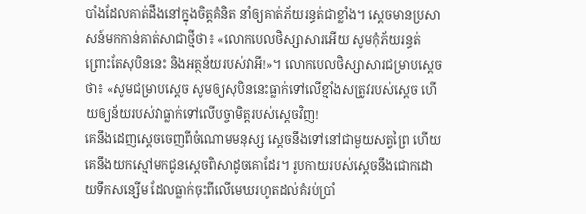បាំងដែលគាត់ដឹងនៅក្នុងចិត្តគំនិត នាំឲ្យគាត់ភ័យរន្ធត់ជាខ្លាំង។ ស្តេចមានប្រសាសន៍មកកាន់គាត់សាជាថ្មីថា៖ «លោកបេលថិស្សាសារអើយ សូមកុំភ័យរន្ធត់ ព្រោះតែសុបិននេះ និងអត្ថន័យរបស់វាអី!»។ លោកបេលថិស្សាសារជម្រាបស្ដេចថា៖ «សូមជម្រាបស្តេច សូមឲ្យសុបិននេះធ្លាក់ទៅលើខ្មាំងសត្រូវរបស់ស្តេច ហើយឲ្យន័យរបស់វាធ្លាក់ទៅលើបច្ចាមិត្តរបស់ស្តេចវិញ!
គេនឹងដេញស្តេចចេញពីចំណោមមនុស្ស ស្តេចនឹងទៅនៅជាមួយសត្វព្រៃ ហើយគេនឹងយកស្មៅមកជូនស្តេចពិសាដូចគោដែរ។ រូបកាយរបស់ស្តេចនឹងជោកដោយទឹកសន្សើម ដែលធ្លាក់ចុះពីលើមេឃរហូតដល់គំរប់ប្រាំ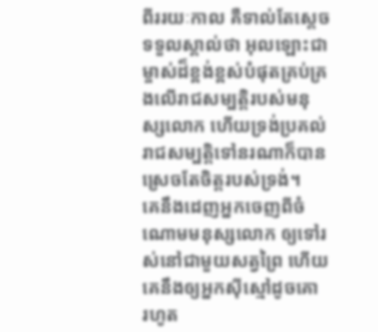ពីររយៈកាល គឺទាល់តែស្តេចទទួលស្គាល់ថា អុលឡោះជាម្ចាស់ដ៏ខ្ពង់ខ្ពស់បំផុតគ្រប់គ្រងលើរាជសម្បត្តិរបស់មនុស្សលោក ហើយទ្រង់ប្រគល់រាជសម្បត្តិទៅនរណាក៏បាន ស្រេចតែចិត្តរបស់ទ្រង់។
គេនឹងដេញអ្នកចេញពីចំណោមមនុស្សលោក ឲ្យទៅរស់នៅជាមួយសត្វព្រៃ ហើយគេនឹងឲ្យអ្នកស៊ីស្មៅដូចគោ រហូត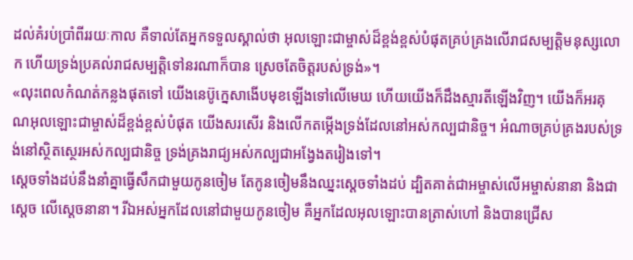ដល់គំរប់ប្រាំពីររយៈកាល គឺទាល់តែអ្នកទទួលស្គាល់ថា អុលឡោះជាម្ចាស់ដ៏ខ្ពង់ខ្ពស់បំផុតគ្រប់គ្រងលើរាជសម្បត្តិមនុស្សលោក ហើយទ្រង់ប្រគល់រាជសម្បត្តិទៅនរណាក៏បាន ស្រេចតែចិត្តរបស់ទ្រង់»។
«លុះពេលកំណត់កន្លងផុតទៅ យើងនេប៊ូក្នេសាងើបមុខឡើងទៅលើមេឃ ហើយយើងក៏ដឹងស្មារតីឡើងវិញ។ យើងក៏អរគុណអុលឡោះជាម្ចាស់ដ៏ខ្ពង់ខ្ពស់បំផុត យើងសរសើរ និងលើកតម្កើងទ្រង់ដែលនៅអស់កល្បជានិច្ច។ អំណាចគ្រប់គ្រងរបស់ទ្រង់នៅស្ថិតស្ថេរអស់កល្បជានិច្ច ទ្រង់គ្រងរាជ្យអស់កល្បជាអង្វែងតរៀងទៅ។
ស្ដេចទាំងដប់នឹងនាំគ្នាធ្វើសឹកជាមួយកូនចៀម តែកូនចៀមនឹងឈ្នះស្ដេចទាំងដប់ ដ្បិតគាត់ជាអម្ចាស់លើអម្ចាស់នានា និងជាស្តេច លើស្តេចនានា។ រីឯអស់អ្នកដែលនៅជាមួយកូនចៀម គឺអ្នកដែលអុលឡោះបានត្រាស់ហៅ និងបានជ្រើស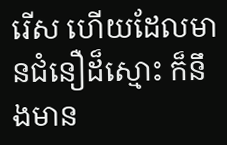រើស ហើយដែលមានជំនឿដ៏ស្មោះ ក៏នឹងមាន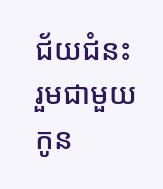ជ័យជំនះ រួមជាមួយកូន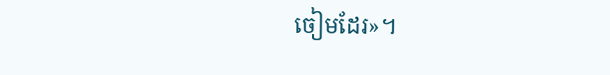ចៀមដែរ»។